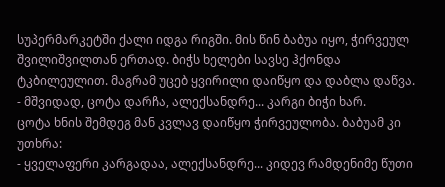სუპერმარკეტში ქალი იდგა რიგში. მის წინ ბაბუა იყო, ჭირვეულ შვილიშვილთან ერთად. ბიჭს ხელები სავსე ჰქონდა ტკბილეულით. მაგრამ უცებ ყვირილი დაიწყო და დაბლა დაწვა.
- მშვიდად, ცოტა დარჩა, ალექსანდრე... კარგი ბიჭი ხარ.
ცოტა ხნის შემდეგ მან კვლავ დაიწყო ჭირვეულობა. ბაბუამ კი უთხრა:
- ყველაფერი კარგადაა, ალექსანდრე... კიდევ რამდენიმე წუთი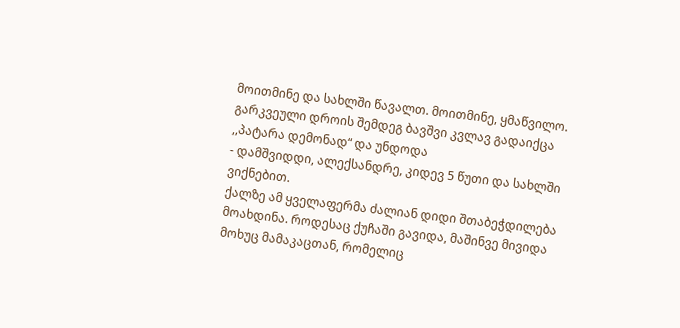მოითმინე და სახლში წავალთ. მოითმინე, ყმაწვილო.
გარკვეული დროის შემდეგ ბავშვი კვლავ გადაიქცა ,,პატარა დემონად“ და უნდოდა
- დამშვიდდი, ალექსანდრე, კიდევ 5 წუთი და სახლში ვიქნებით.
ქალზე ამ ყველაფერმა ძალიან დიდი შთაბეჭდილება მოახდინა. როდესაც ქუჩაში გავიდა, მაშინვე მივიდა მოხუც მამაკაცთან, რომელიც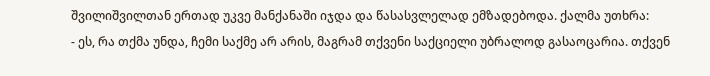შვილიშვილთან ერთად უკვე მანქანაში იჯდა და წასასვლელად ემზადებოდა. ქალმა უთხრა:
- ეს, რა თქმა უნდა, ჩემი საქმე არ არის, მაგრამ თქვენი საქციელი უბრალოდ გასაოცარია. თქვენ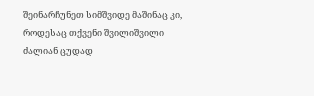შეინარჩუნეთ სიმშვიდე მაშინაც კი, როდესაც თქვენი შვილიშვილი ძალიან ცუდად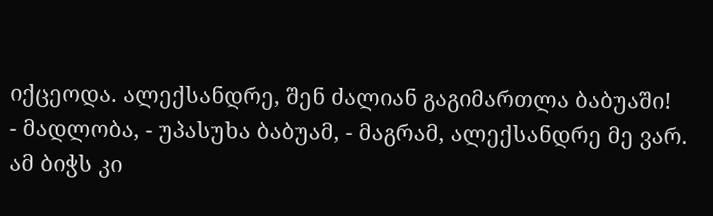იქცეოდა. ალექსანდრე, შენ ძალიან გაგიმართლა ბაბუაში!
- მადლობა, - უპასუხა ბაბუამ, - მაგრამ, ალექსანდრე მე ვარ. ამ ბიჭს კი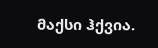მაქსი ჰქვია.